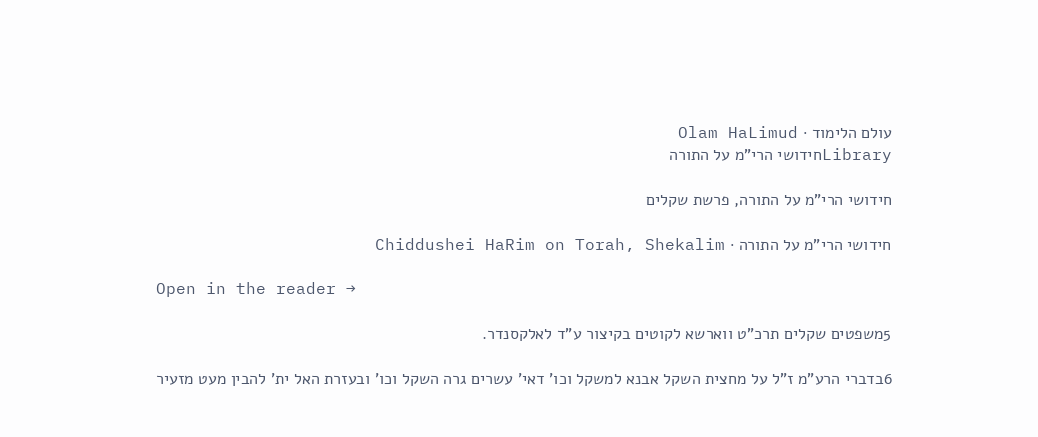עולם הלימוד · Olam HaLimud
Libraryחידושי הרי"מ על התורה

חידושי הרי"מ על התורה, פרשת שקלים

חידושי הרי"מ על התורה · Chiddushei HaRim on Torah, Shekalim

Open in the reader →

5משפטים שקלים תרכ"ט ווארשא לקוטים בקיצור ע"ד לאלקסנדר.

6בדברי הרע"מ ז"ל על מחצית השקל אבנא למשקל וכו' דאי' עשרים גרה השקל וכו' ובעזרת האל ית' להבין מעט מזעיר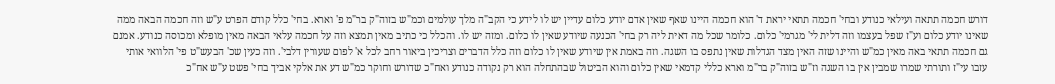דורש חכמה תתאה ועילאי כנודע ובחי' חכמה תתאי יראת ד' הוא חכמה היינו שאף שאין אדם יודע כלום עדיין יש לו לידע כי הקב"ה מלך עולמים וכמ"ש בזוה"ק בר"מ פ' וארא. בחי' כלל קודם הפרט ע"ש וזה חכמה הבאה ממה שאינו יודע כלום וע"ז שפל בעצמו וזה דלית לי' מגרמי' כלום. כלומר שכל מה דאית ליה רק בחי' הכנעה שיודע שאין לו כלום. ומזה יש לו. והכלל כי כתיב מאין תמצא וזה על חכמה עלאי הבאה מאין מופלא ומכוסה כנודע. אמנם גם חכמה תתאי באה מאין כמ"ש והיינו שזה האין מצד הגדלות שאין נתפס בו השגה. וזה באמת אין שיודע שאין לו כלום וזה כלל הדברים וצריכין ביאור רחב לכל א' לפום שעורין דלבי'. וזה כעין שכ' הבעש"ט פי' הלוואי אותי עזבו עי"ז ותורתי שמרו שמבין אין בו השגה וז"ש בזוה"ק בר"מ וארא כללי קדמאי שאין כלום והוא הביטול שבהתחלה הוא רק נקודה כנודע ואח"כ שדורש וחוקר כמ"ש דע את אלקי אביך בחי' פשט ע"ש אח"כ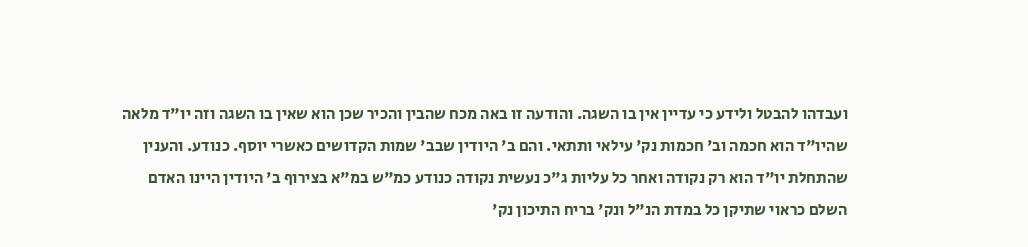ועבדהו להבטל ולידע כי עדיין אין בו השגה. והודעה זו באה מכח שהבין והכיר שכן הוא שאין בו השגה וזה יו"ד מלאה שהיו"ד הוא חכמה וב' חכמות נק' עילאי ותתאי. והם ב' היודין שבב' שמות הקדושים כאשרי יוסף. כנודע. והענין שהתחלת יו"ד הוא רק נקודה ואחר כל עליות ג"כ נעשית נקודה כנודע כמ"ש במ"א בצירוף ב' היודין היינו האדם השלם כראוי שתיקן כל במדת הנ"ל ונק' בריח התיכון נק'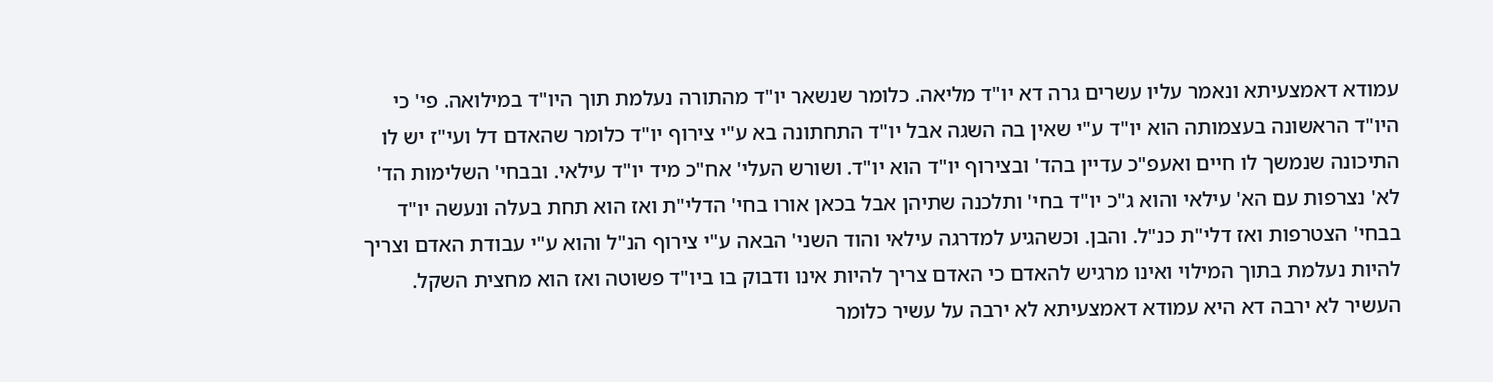עמודא דאמצעיתא ונאמר עליו עשרים גרה דא יו"ד מליאה. כלומר שנשאר יו"ד מהתורה נעלמת תוך היו"ד במילואה. פי' כי היו"ד הראשונה בעצמותה הוא יו"ד ע"י שאין בה השגה אבל יו"ד התחתונה בא ע"י צירוף יו"ד כלומר שהאדם דל ועי"ז יש לו התיכונה שנמשך לו חיים ואעפ"כ עדיין בהד' ובצירוף יו"ד הוא יו"ד. ושורש העלי' אח"כ מיד יו"ד עילאי. ובבחי' השלימות הד' לא' נצרפות עם הא' עילאי והוא ג"כ יו"ד בחי' ותלכנה שתיהן אבל בכאן אורו בחי' הדלי"ת ואז הוא תחת בעלה ונעשה יו"ד בבחי' הצטרפות ואז דלי"ת כנ"ל. והבן. וכשהגיע למדרגה עילאי והוד השני' הבאה ע"י צירוף הנ"ל והוא ע"י עבודת האדם וצריך להיות נעלמת בתוך המילוי ואינו מרגיש להאדם כי האדם צריך להיות אינו ודבוק בו ביו"ד פשוטה ואז הוא מחצית השקל. העשיר לא ירבה דא היא עמודא דאמצעיתא לא ירבה על עשיר כלומר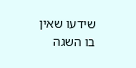שידעו שאין בו השגה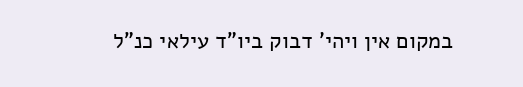במקום אין ויהי' דבוק ביו"ד עילאי כנ"ל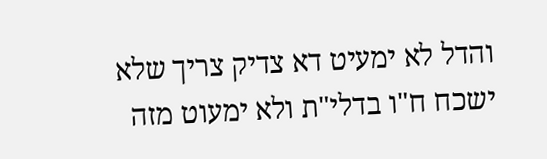והדל לא ימעיט דא צדיק צריך שלא ישכח ח"ו בדלי"ת ולא ימעוט מזה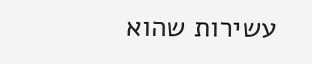עשירות שהוא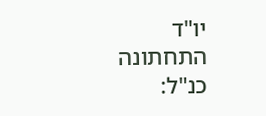יו"ד התחתונה כנ"ל: